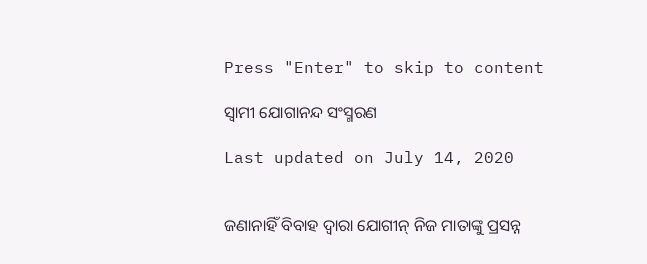Press "Enter" to skip to content

ସ୍ୱାମୀ ଯୋଗାନନ୍ଦ ସଂସ୍ମରଣ

Last updated on July 14, 2020


ଜଣାନାହିଁ ବିବାହ ଦ୍ୱାରା ଯୋଗୀନ୍ ନିଜ ମାତାଙ୍କୁ ପ୍ରସନ୍ନ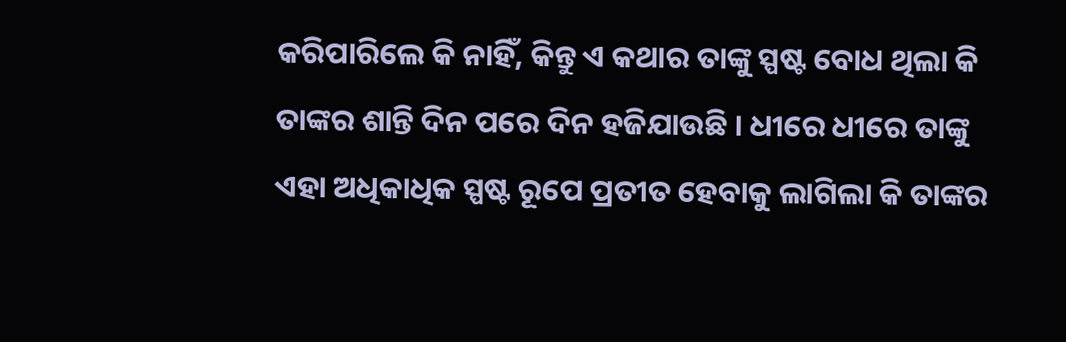କରିପାରିଲେ କି ନାହିଁ, କିନ୍ତୁ ଏ କଥାର ତାଙ୍କୁ ସ୍ପଷ୍ଟ ବୋଧ ଥିଲା କି ତାଙ୍କର ଶାନ୍ତି ଦିନ ପରେ ଦିନ ହଜିଯାଉଛି । ଧୀରେ ଧୀରେ ତାଙ୍କୁ ଏହା ଅଧିକାଧିକ ସ୍ପଷ୍ଟ ରୂପେ ପ୍ରତୀତ ହେବାକୁ ଲାଗିଲା କି ତାଙ୍କର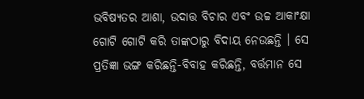ଭବିଷ୍ୟତର ଆଶା, ଉଦାତ୍ତ ବିଚାର ଏବଂ ଉଚ୍ଚ ଆକାଂକ୍ଷା ଗୋଟି ଗୋଟି କରି ତାଙ୍କଠାରୁ ବିଦାୟ ନେଉଛନ୍ତି । ସେ ପ୍ରତିଜ୍ଞା ଭଙ୍ଗ କରିଛନ୍ତି-ବିବାହ କରିଛନ୍ତି, ବର୍ତ୍ତମାନ ସେ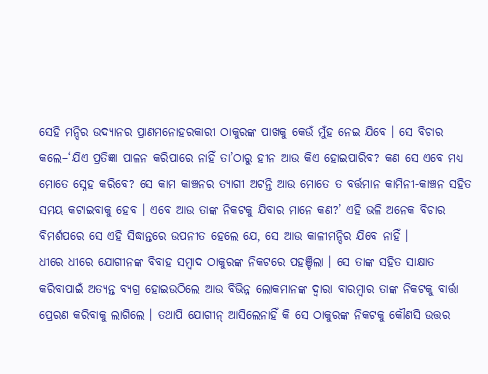ସେହି ମନ୍ଦିର ଉଦ୍ୟାନର ପ୍ରାଣମନୋହରକାରୀ ଠାକୁରଙ୍କ ପାଖକୁ କେଉଁ ମୁଁହ ନେଇ ଯିବେ । ସେ ବିଚାର କଲେ–‘ଯିଏ ପ୍ରତିଜ୍ଞା ପାଳନ କରିପାରେ ନାହିଁ ତା’ଠାରୁ ହୀନ ଆଉ କିଏ ହୋଇପାରିବ? କଣ ସେ ଏବେ ମଧ୍ୟ ମୋତେ ସ୍ନେହ କରିବେ? ସେ କାମ କାଞ୍ଚନର ତ୍ୟାଗୀ ଅଟନ୍ତି ଆଉ ମୋତେ ତ ବର୍ତ୍ତମାନ କାମିନୀ-କାଞ୍ଚନ ସହିତ ସମୟ କଟାଇବାକୁ ହେବ । ଏବେ ଆଉ ତାଙ୍କ ନିକଟକୁ ଯିବାର ମାନେ କଣ?’ ଏହି ଭଳି ଅନେକ ବିଚାର ବିମର୍ଶପରେ ସେ ଏହି ସିଦ୍ଧାନ୍ତରେ ଉପନୀତ ହେଲେ ଯେ, ସେ ଆଉ କାଳୀମନ୍ଦିର ଯିବେ ନାହିଁ ।
ଧୀରେ ଧୀରେ ଯୋଗୀନଙ୍କ ବିବାହ ସମ୍ବାଦ ଠାକୁରଙ୍କ ନିକଟରେ ପହଞ୍ଚିଲା । ସେ ତାଙ୍କ ସହିତ ସାକ୍ଷାତ କରିବାପାଇଁ ଅତ୍ୟନ୍ତ ବ୍ୟଗ୍ର ହୋଇଉଠିଲେ ଆଉ ବିଭିନ୍ନ ଲୋକମାନଙ୍କ ଦ୍ୱାରା ବାରମ୍ବାର ତାଙ୍କ ନିକଟକୁ ବାର୍ତ୍ତା ପ୍ରେରଣ କରିବାକୁ ଲାଗିଲେ । ତଥାପି ଯୋଗୀନ୍ ଆସିଲେନାହିଁ କି ସେ ଠାକୁରଙ୍କ ନିକଟକୁ କୌଣସି ଉତ୍ତର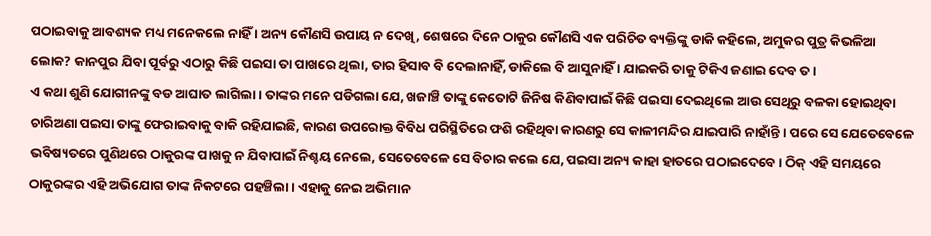ପଠାଇବାକୁ ଆବଶ୍ୟକ ମଧ୍ୟ ମନେକଲେ ନାହିଁ । ଅନ୍ୟ କୌଣସି ଉପାୟ ନ ଦେଖି, ଶେଷରେ ଦିନେ ଠାକୁର କୌଣସି ଏକ ପରିଚିତ ବ୍ୟକ୍ତିଙ୍କୁ ଡାକି କହିଲେ, ଅମୁକର ପୁତ୍ର କିଭଳିଆ ଲୋକ? କାନପୁର ଯିବା ପୂର୍ବରୁ ଏଠାରୁ କିଛି ପଇସା ତା ପାଖରେ ଥିଲା, ତାର ହିସାବ ବି ଦେଲାନାହିଁ, ଡାକିଲେ ବି ଆସୁନାହିଁ । ଯାଇକରି ତାକୁ ଟିକିଏ ଜଣାଇ ଦେବ ତ ।
ଏ କଥା ଶୁଣି ଯୋଗୀନଙ୍କୁ ବଡ ଆଘାତ ଲାଗିଲା । ତାଙ୍କର ମନେ ପଡିଗଲା ଯେ, ଖଜାଞ୍ଚି ତାଙ୍କୁ କେତୋଟି ଜିନିଷ କିଣିବାପାଇଁ କିଛି ପଇସା ଦେଇଥିଲେ ଆଉ ସେଥିରୁ ବଳକା ହୋଇଥିବା ଚାରିଅଣା ପଇସା ତାଙ୍କୁ ଫେରାଇବାକୁ ବାକି ରହିଯାଇଛି, କାରଣ ଉପରୋକ୍ତ ବିବିଧ ପରିସ୍ଥିତିରେ ଫଶି ରହିଥିବା କାରଣରୁ ସେ କାଳୀମନ୍ଦିର ଯାଇପାରି ନାହାଁନ୍ତି । ପରେ ସେ ଯେତେବେଳେ ଭବିଷ୍ୟତରେ ପୁଣିଥରେ ଠାକୁରଙ୍କ ପାଖକୁ ନ ଯିବାପାଇଁ ନିଶ୍ଚୟ ନେଲେ, ସେତେବେଳେ ସେ ବିଚାର କଲେ ଯେ, ପଇସା ଅନ୍ୟ କାହା ହାତରେ ପଠାଇଦେବେ । ଠିକ୍ ଏହି ସମୟରେ ଠାକୁରଙ୍କର ଏହି ଅଭିଯୋଗ ତାଙ୍କ ନିକଟରେ ପହଞ୍ଚିଲା । ଏହାକୁ ନେଇ ଅଭିମାନ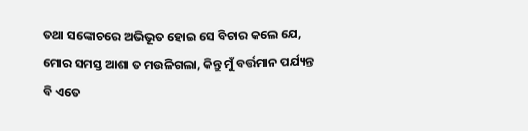ତଥା ସଙ୍କୋଚରେ ଅଭିଭୂତ ହୋଇ ସେ ବିଚାର କଲେ ଯେ, ମୋର ସମସ୍ତ ଆଶା ତ ମଉଳିଗଲା, କିନ୍ତୁ ମୁଁ ବର୍ତ୍ତମାନ ପର୍ଯ୍ୟନ୍ତ ବି ଏତେ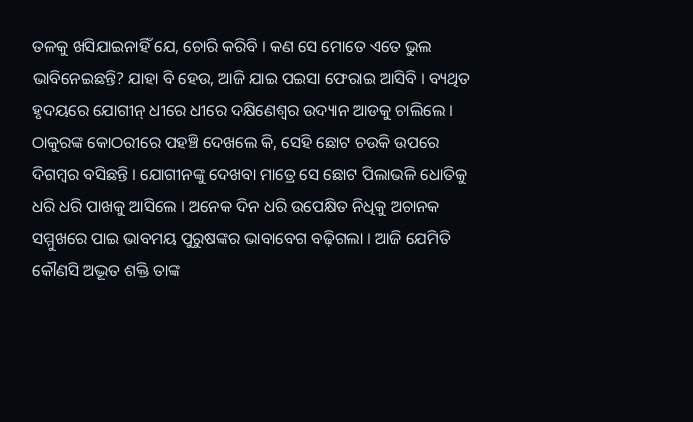ତଳକୁ ଖସିଯାଇନାହିଁ ଯେ, ଚୋରି କରିବି । କଣ ସେ ମୋତେ ଏତେ ଭୁଲ ଭାବିନେଇଛନ୍ତି? ଯାହା ବି ହେଉ, ଆଜି ଯାଇ ପଇସା ଫେରାଇ ଆସିବି । ବ୍ୟଥିତ ହୃଦୟରେ ଯୋଗୀନ୍ ଧୀରେ ଧୀରେ ଦକ୍ଷିଣେଶ୍ୱର ଉଦ୍ୟାନ ଆଡକୁ ଚାଲିଲେ । ଠାକୁରଙ୍କ କୋଠରୀରେ ପହଞ୍ଚି ଦେଖଲେ କି, ସେହି ଛୋଟ ଚଉକି ଉପରେ ଦିଗମ୍ବର ବସିଛନ୍ତି । ଯୋଗୀନଙ୍କୁ ଦେଖବା ମାତ୍ରେ ସେ ଛୋଟ ପିଲାଭଳି ଧୋତିକୁ ଧରି ଧରି ପାଖକୁ ଆସିଲେ । ଅନେକ ଦିନ ଧରି ଉପେକ୍ଷିତ ନିଧିକୁ ଅଚାନକ ସମ୍ମୁଖରେ ପାଇ ଭାବମୟ ପୁରୁଷଙ୍କର ଭାବାବେଗ ବଢ଼ିଗଲା । ଆଜି ଯେମିତି କୌଣସି ଅଦ୍ଭୂତ ଶକ୍ତି ତାଙ୍କ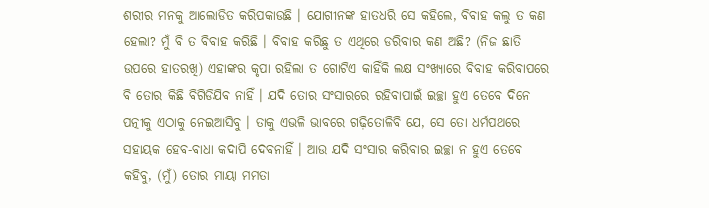ଶରୀର ମନକୁ ଆଲୋଡିତ କରିପକାଉଛି । ଯୋଗୀନଙ୍କ ହାତଧରି ସେ କହିଲେ, ବିବାହ କଲୁ ତ କଣ ହେଲା? ମୁଁ ବି ତ ବିବାହ କରିଛି । ବିବାହ କରିଛୁ ତ ଏଥିରେ ଡରିବାର କଣ ଅଛି? (ନିଜ ଛାତି ଉପରେ ହାତରଖି) ଏହାଙ୍କର କୃପା ରହିଲା ତ ଗୋଟିଏ କାହିଁକି ଲକ୍ଷ ସଂଖ୍ୟାରେ ବିବାହ କରିବାପରେ ବି ତୋର କିଛି ବିଗିଡିଯିବ ନାହିଁ । ଯଦି ତୋର ସଂସାରରେ ରହିବାପାଇଁ ଇଚ୍ଛା ହୁଏ ତେବେ ଦିନେ ପତ୍ନୀକୁ ଏଠାକୁ ନେଇଆସିବୁ । ତାକୁ ଏଭଳି ଭାବରେ ଗଢ଼ିତୋଳିବି ଯେ, ସେ ତୋ ଧର୍ମପଥରେ ସହାୟକ ହେବ-ବାଧା କଦାପି ଦେବନାହିଁ । ଆଉ ଯଦି ସଂସାର କରିବାର ଇଚ୍ଛା ନ ହୁଏ ତେବେ କହିବୁ, (ମୁଁ) ତୋର ମାୟା ମମତା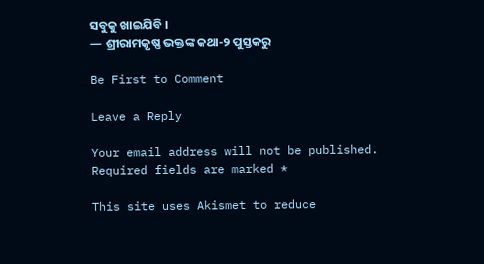ସବୁକୁ ଖାଇଯିବି ।
— ଶ୍ରୀରାମକୃଷ୍ଣ ଭକ୍ତଙ୍କ କଥା-୨ ପୁସ୍ତକରୁ

Be First to Comment

Leave a Reply

Your email address will not be published. Required fields are marked *

This site uses Akismet to reduce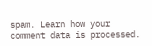spam. Learn how your comment data is processed.